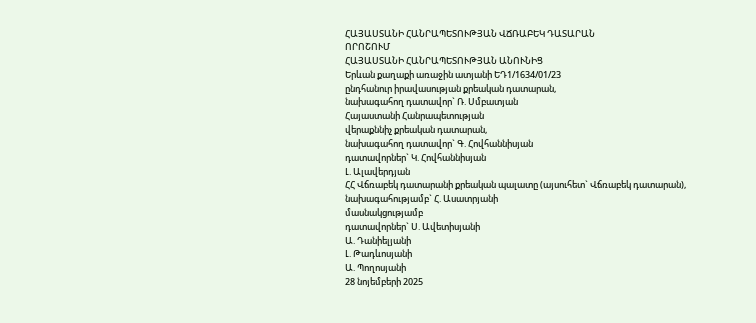ՀԱՅԱՍՏԱՆԻ ՀԱՆՐԱՊԵՏՈՒԹՅԱՆ ՎՃՌԱԲԵԿ ԴԱՏԱՐԱՆ
ՈՐՈՇՈՒՄ
ՀԱՅԱՍՏԱՆԻ ՀԱՆՐԱՊԵՏՈՒԹՅԱՆ ԱՆՈՒՆԻՑ
Երևան քաղաքի առաջին ատյանի ԵԴ1/1634/01/23
ընդհանուր իրավասության քրեական դատարան,
նախագահող դատավոր` Ռ. Սմբատյան
Հայաստանի Հանրապետության
վերաքննիչ քրեական դատարան,
նախագահող դատավոր` Գ. Հովհաննիսյան
դատավորներ` Կ. Հովհաննիսյան
Լ. Ալավերդյան
ՀՀ Վճռաբեկ դատարանի քրեական պալատը (այսուհետ` Վճռաբեկ դատարան),
նախագահությամբ` Հ. Ասատրյանի
մասնակցությամբ
դատավորներ` Ս. Ավետիսյանի
Ա. Դանիելյանի
Լ. Թադևոսյանի
Ա. Պողոսյանի
28 նոյեմբերի 2025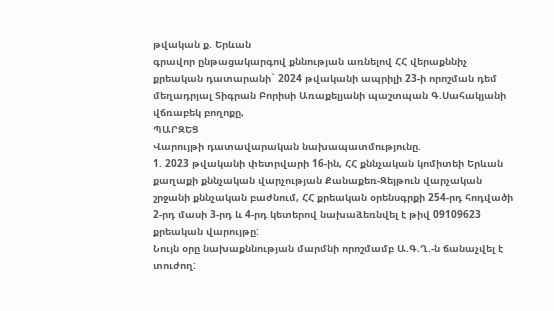թվական ք. Երևան
գրավոր ընթացակարգով քննության առնելով ՀՀ վերաքննիչ քրեական դատարանի` 2024 թվականի ապրիլի 23-ի որոշման դեմ մեղադրյալ Տիգրան Բորիսի Առաքելյանի պաշտպան Գ.Սահակյանի վճռաբեկ բողոքը,
ՊԱՐԶԵՑ
Վարույթի դատավարական նախապատմությունը.
1. 2023 թվականի փետրվարի 16-ին, ՀՀ քննչական կոմիտեի Երևան քաղաքի քննչական վարչության Քանաքեռ-Զեյթուն վարչական շրջանի քննչական բաժնում, ՀՀ քրեական օրենսգրքի 254-րդ հոդվածի 2-րդ մասի 3-րդ և 4-րդ կետերով նախաձեռնվել է թիվ 09109623 քրեական վարույթը:
Նույն օրը նախաքննության մարմնի որոշմամբ Ա.Գ.Ղ.-ն ճանաչվել է տուժող: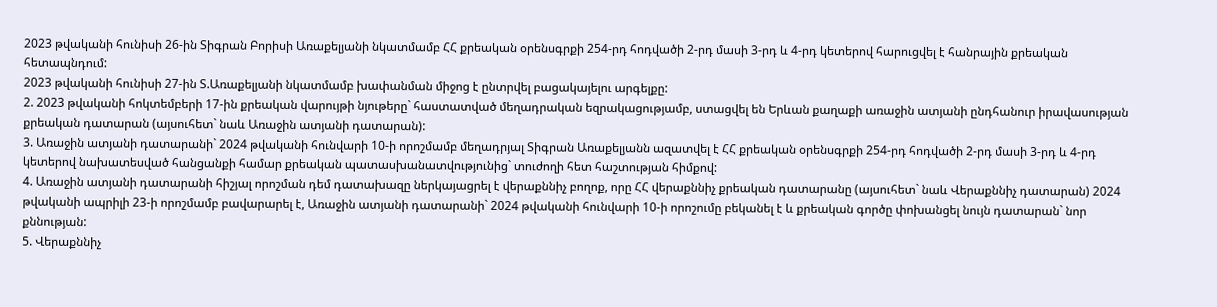2023 թվականի հունիսի 26-ին Տիգրան Բորիսի Առաքելյանի նկատմամբ ՀՀ քրեական օրենսգրքի 254-րդ հոդվածի 2-րդ մասի 3-րդ և 4-րդ կետերով հարուցվել է հանրային քրեական հետապնդում:
2023 թվականի հունիսի 27-ին Տ.Առաքելյանի նկատմամբ խափանման միջոց է ընտրվել բացակայելու արգելքը:
2. 2023 թվականի հոկտեմբերի 17-ին քրեական վարույթի նյութերը` հաստատված մեղադրական եզրակացությամբ, ստացվել են Երևան քաղաքի առաջին ատյանի ընդհանուր իրավասության քրեական դատարան (այսուհետ` նաև Առաջին ատյանի դատարան):
3. Առաջին ատյանի դատարանի` 2024 թվականի հունվարի 10-ի որոշմամբ մեղադրյալ Տիգրան Առաքելյանն ազատվել է ՀՀ քրեական օրենսգրքի 254-րդ հոդվածի 2-րդ մասի 3-րդ և 4-րդ կետերով նախատեսված հանցանքի համար քրեական պատասխանատվությունից` տուժողի հետ հաշտության հիմքով:
4. Առաջին ատյանի դատարանի հիշյալ որոշման դեմ դատախազը ներկայացրել է վերաքննիչ բողոք, որը ՀՀ վերաքննիչ քրեական դատարանը (այսուհետ` նաև Վերաքննիչ դատարան) 2024 թվականի ապրիլի 23-ի որոշմամբ բավարարել է, Առաջին ատյանի դատարանի` 2024 թվականի հունվարի 10-ի որոշումը բեկանել է և քրեական գործը փոխանցել նույն դատարան` նոր քննության:
5. Վերաքննիչ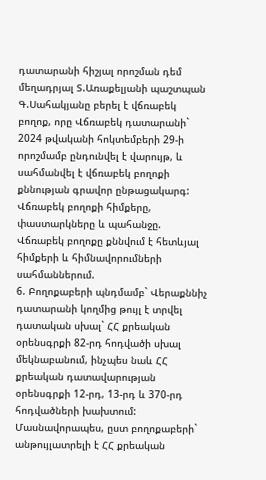դատարանի հիշյալ որոշման դեմ մեղադրյալ Տ.Առաքելյանի պաշտպան Գ.Սահակյանը բերել է վճռաբեկ բողոք, որը Վճռաբեկ դատարանի` 2024 թվականի հոկտեմբերի 29-ի որոշմամբ ընդունվել է վարույթ, և սահմանվել է վճռաբեկ բողոքի քննության գրավոր ընթացակարգ:
Վճռաբեկ բողոքի հիմքերը, փաստարկները և պահանջը.
Վճռաբեկ բողոքը քննվում է հետևյալ հիմքերի և հիմնավորումների սահմաններում.
6. Բողոքաբերի պնդմամբ` Վերաքննիչ դատարանի կողմից թույլ է տրվել դատական սխալ` ՀՀ քրեական օրենսգրքի 82-րդ հոդվածի սխալ մեկնաբանում, ինչպես նաև ՀՀ քրեական դատավարության օրենսգրքի 12-րդ, 13-րդ և 370-րդ հոդվածների խախտում:
Մասնավորապես, ըստ բողոքաբերի` անթույլատրելի է ՀՀ քրեական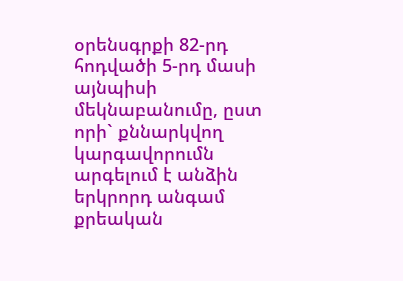օրենսգրքի 82-րդ հոդվածի 5-րդ մասի այնպիսի մեկնաբանումը, ըստ որի` քննարկվող կարգավորումն արգելում է անձին երկրորդ անգամ քրեական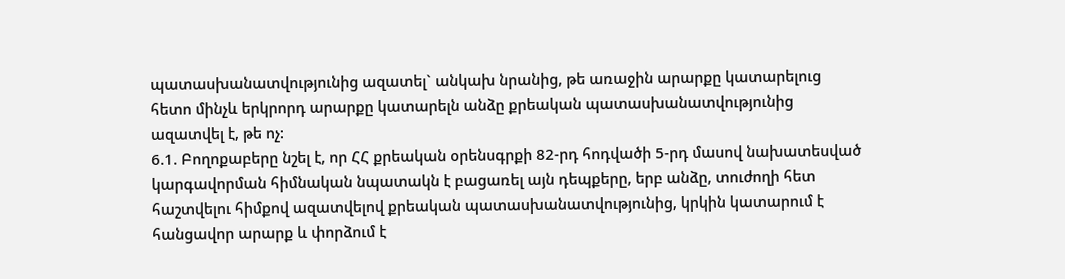պատասխանատվությունից ազատել` անկախ նրանից, թե առաջին արարքը կատարելուց հետո մինչև երկրորդ արարքը կատարելն անձը քրեական պատասխանատվությունից ազատվել է, թե ոչ:
6.1. Բողոքաբերը նշել է, որ ՀՀ քրեական օրենսգրքի 82-րդ հոդվածի 5-րդ մասով նախատեսված կարգավորման հիմնական նպատակն է բացառել այն դեպքերը, երբ անձը, տուժողի հետ հաշտվելու հիմքով ազատվելով քրեական պատասխանատվությունից, կրկին կատարում է հանցավոր արարք և փորձում է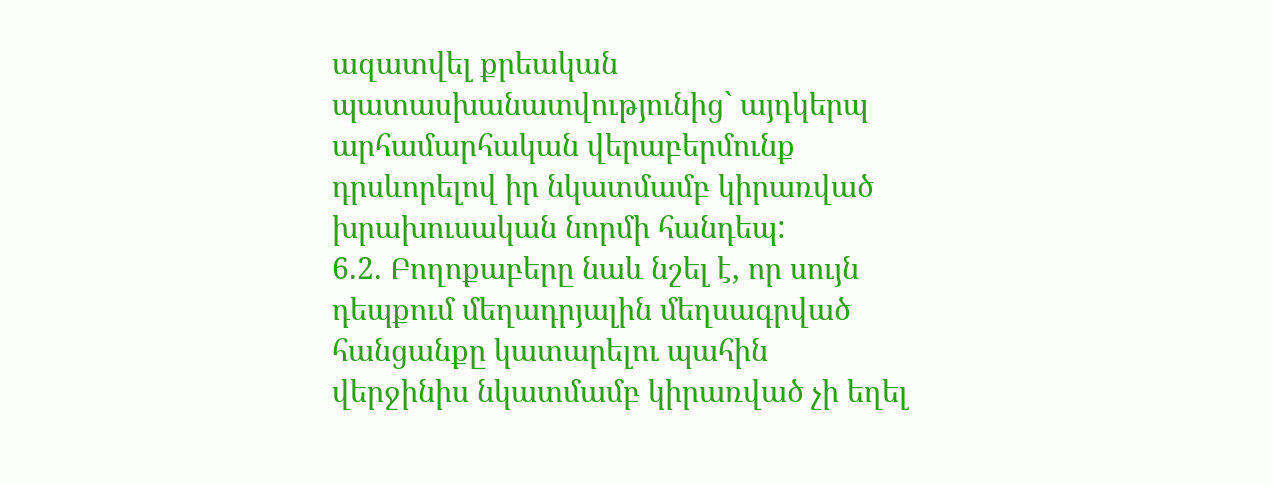ազատվել քրեական պատասխանատվությունից` այդկերպ արհամարհական վերաբերմունք դրսևորելով իր նկատմամբ կիրառված խրախուսական նորմի հանդեպ:
6.2. Բողոքաբերը նաև նշել է, որ սույն դեպքում մեղադրյալին մեղսագրված հանցանքը կատարելու պահին վերջինիս նկատմամբ կիրառված չի եղել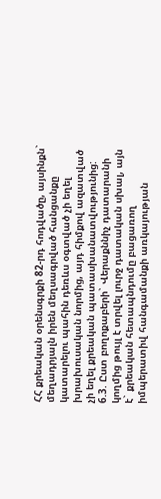ՀՀ քրեական օրենսգրքի 82-րդ հոդվածը, այսինքն` մեղադրյալն իրեն մեղսագրված հանցանքը կատարելու պահին դեռևս օգտված չի եղել խրախուսական նորմից, այդ հիմքով ազատված չի եղել քրեական պատասխանատվությունից:
6.3. Ըստ բողոքաբերի` Վերաքննիչ դատարանի կողմից թույլ է տրվել լուրջ դատական սխալ, այն է` քրեական հետապնդումը բացառող իմպերատիվ հանգամանքի առկայության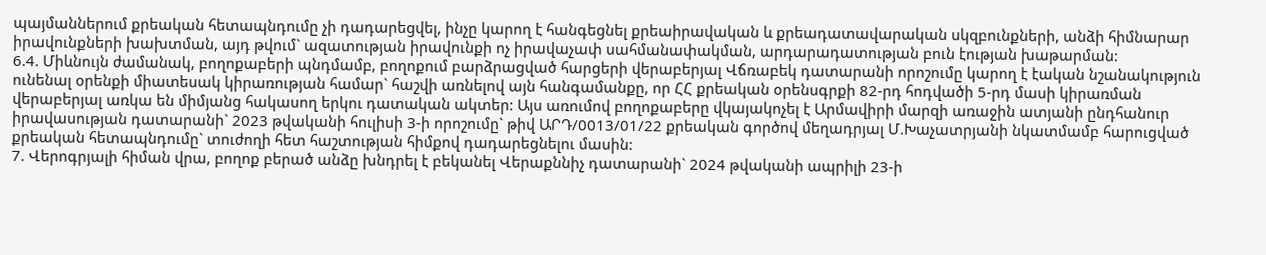պայմաններում քրեական հետապնդումը չի դադարեցվել, ինչը կարող է հանգեցնել քրեաիրավական և քրեադատավարական սկզբունքների, անձի հիմնարար իրավունքների խախտման, այդ թվում` ազատության իրավունքի ոչ իրավաչափ սահմանափակման, արդարադատության բուն էության խաթարման:
6.4. Միևնույն ժամանակ, բողոքաբերի պնդմամբ, բողոքում բարձրացված հարցերի վերաբերյալ Վճռաբեկ դատարանի որոշումը կարող է էական նշանակություն ունենալ օրենքի միատեսակ կիրառության համար` հաշվի առնելով այն հանգամանքը, որ ՀՀ քրեական օրենսգրքի 82-րդ հոդվածի 5-րդ մասի կիրառման վերաբերյալ առկա են միմյանց հակասող երկու դատական ակտեր: Այս առումով բողոքաբերը վկայակոչել է Արմավիրի մարզի առաջին ատյանի ընդհանուր իրավասության դատարանի` 2023 թվականի հուլիսի 3-ի որոշումը` թիվ ԱՐԴ/0013/01/22 քրեական գործով մեղադրյալ Մ.Խաչատրյանի նկատմամբ հարուցված քրեական հետապնդումը` տուժողի հետ հաշտության հիմքով դադարեցնելու մասին:
7. Վերոգրյալի հիման վրա, բողոք բերած անձը խնդրել է բեկանել Վերաքննիչ դատարանի` 2024 թվականի ապրիլի 23-ի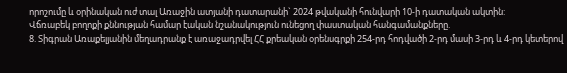որոշումը և օրինական ուժ տալ Առաջին ատյանի դատարանի` 2024 թվականի հունվարի 10-ի դատական ակտին:
Վճռաբեկ բողոքի քննության համար էական նշանակություն ունեցող փաստական հանգամանքները.
8. Տիգրան Առաքելյանին մեղադրանք է առաջադրվել ՀՀ քրեական օրենսգրքի 254-րդ հոդվածի 2-րդ մասի 3-րդ և 4-րդ կետերով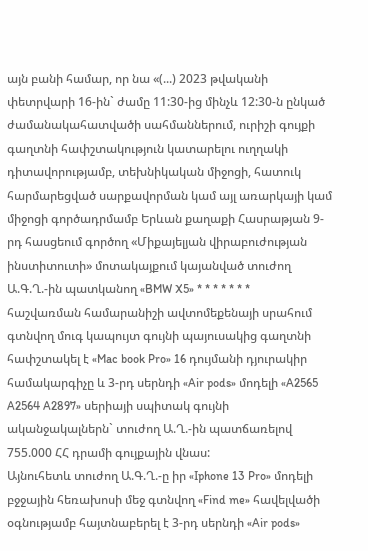այն բանի համար, որ նա «(...) 2023 թվականի փետրվարի 16-ին` ժամը 11:30-ից մինչև 12:30-ն ընկած ժամանակահատվածի սահմաններում, ուրիշի գույքի գաղտնի հափշտակություն կատարելու ուղղակի դիտավորությամբ, տեխնիկական միջոցի, հատուկ հարմարեցված սարքավորման կամ այլ առարկայի կամ միջոցի գործադրմամբ Երևան քաղաքի Հասրաթյան 9-րդ հասցեում գործող «Միքայելյան վիրաբուժության ինստիտուտի» մոտակայքում կայանված տուժող Ա.Գ.Ղ.-ին պատկանող «BMW X5» * * * * * * * հաշվառման համարանիշի ավտոմեքենայի սրահում գտնվող մուգ կապույտ գույնի պայուսակից գաղտնի հափշտակել է «Mac book Pro» 16 դույմանի դյուրակիր համակարգիչը և 3-րդ սերնդի «Air pods» մոդելի «A2565 A2564 A2897» սերիայի սպիտակ գույնի ականջակալներն` տուժող Ա.Ղ.-ին պատճառելով 755.000 ՀՀ դրամի գույքային վնաս:
Այնուհետև տուժող Ա.Գ.Ղ.-ը իր «Iphone 13 Pro» մոդելի բջջային հեռախոսի մեջ գտնվող «Find me» հավելվածի օգնությամբ հայտնաբերել է 3-րդ սերնդի «Air pods»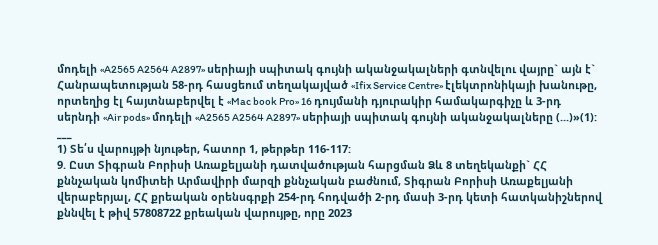մոդելի «A2565 A2564 A2897» սերիայի սպիտակ գույնի ականջակալների գտնվելու վայրը` այն է` Հանրապետության 58-րդ հասցեում տեղակայված «Ifix Service Centre» էլեկտրոնիկայի խանութը, որտեղից էլ հայտնաբերվել է «Mac book Pro» 16 դույմանի դյուրակիր համակարգիչը և 3-րդ սերնդի «Air pods» մոդելի «A2565 A2564 A2897» սերիայի սպիտակ գույնի ականջակալները (...)»(1):
___
1) Տե՛ս վարույթի նյութեր, հատոր 1, թերթեր 116-117:
9. Ըստ Տիգրան Բորիսի Առաքելյանի դատվածության հարցման Ձև 8 տեղեկանքի` ՀՀ քննչական կոմիտեի Արմավիրի մարզի քննչական բաժնում, Տիգրան Բորիսի Առաքելյանի վերաբերյալ, ՀՀ քրեական օրենսգրքի 254-րդ հոդվածի 2-րդ մասի 3-րդ կետի հատկանիշներով քննվել է թիվ 57808722 քրեական վարույթը, որը 2023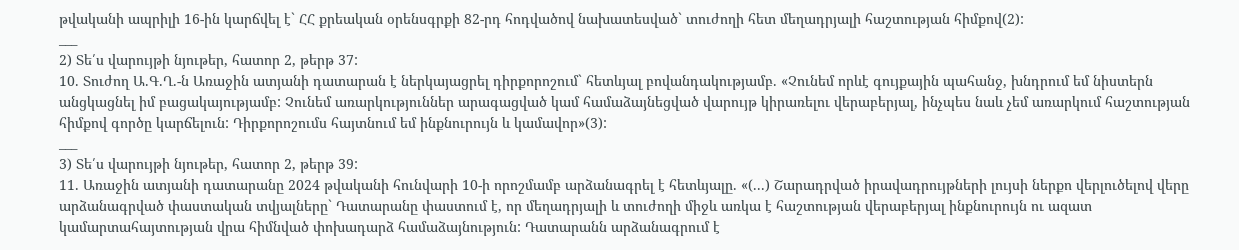թվականի ապրիլի 16-ին կարճվել է` ՀՀ քրեական օրենսգրքի 82-րդ հոդվածով նախատեսված` տուժողի հետ մեղադրյալի հաշտության հիմքով(2):
___
2) Տե՛ս վարույթի նյութեր, հատոր 2, թերթ 37:
10. Տուժող Ա.Գ.Ղ.-ն Առաջին ատյանի դատարան է ներկայացրել դիրքորոշում` հետևյալ բովանդակությամբ. «Չունեմ որևէ գույքային պահանջ, խնդրում եմ նիստերն անցկացնել իմ բացակայությամբ: Չունեմ առարկություններ արագացված կամ համաձայնեցված վարույթ կիրառելու վերաբերյալ, ինչպես նաև չեմ առարկում հաշտության հիմքով գործը կարճելուն: Դիրքորոշումս հայտնում եմ ինքնուրույն և կամավոր»(3):
___
3) Տե՛ս վարույթի նյութեր, հատոր 2, թերթ 39:
11. Առաջին ատյանի դատարանը 2024 թվականի հունվարի 10-ի որոշմամբ արձանագրել է հետևյալը. «(...) Շարադրված իրավադրույթների լույսի ներքո վերլուծելով վերը արձանագրված փաստական տվյալները` Դատարանը փաստում է, որ մեղադրյալի և տուժողի միջև առկա է հաշտության վերաբերյալ ինքնուրույն ու ազատ կամարտահայտության վրա հիմնված փոխադարձ համաձայնություն: Դատարանն արձանագրում է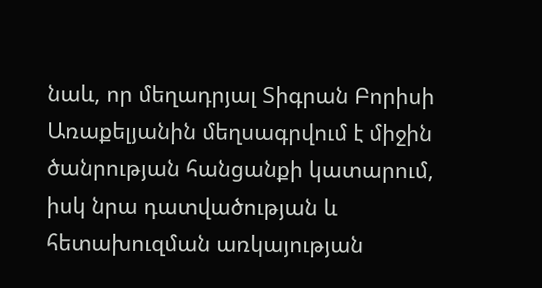նաև, որ մեղադրյալ Տիգրան Բորիսի Առաքելյանին մեղսագրվում է միջին ծանրության հանցանքի կատարում, իսկ նրա դատվածության և հետախուզման առկայության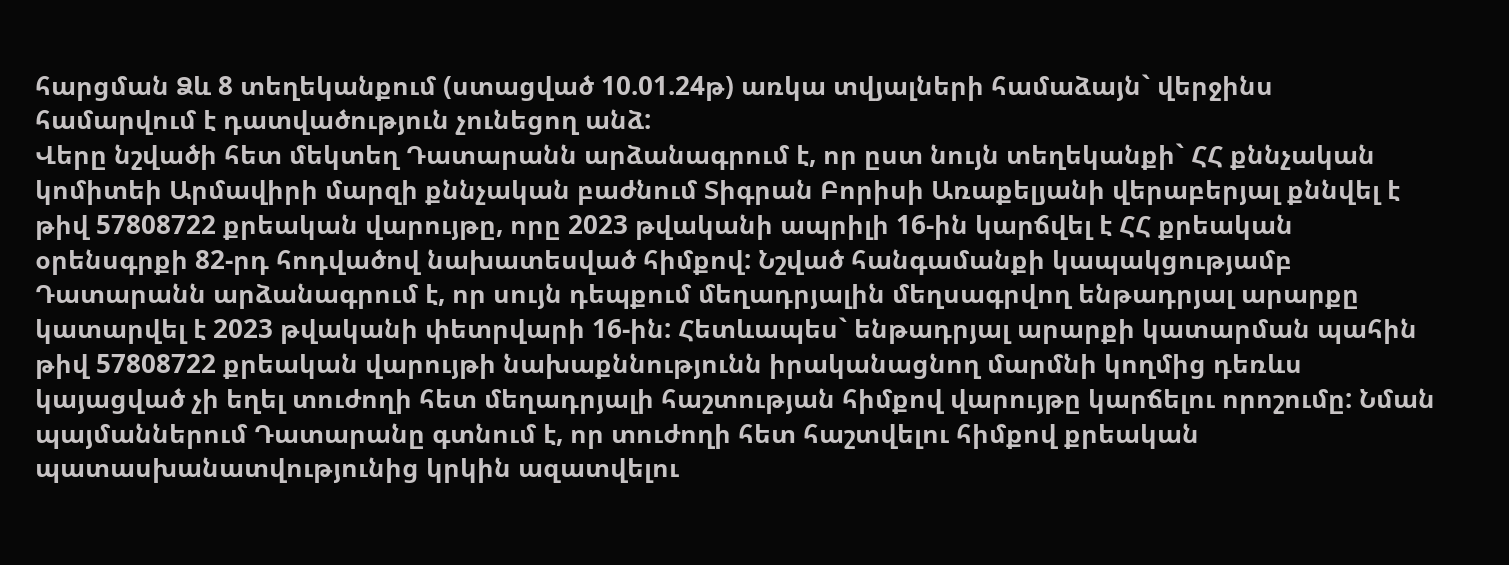հարցման Ձև 8 տեղեկանքում (ստացված 10.01.24թ) առկա տվյալների համաձայն` վերջինս համարվում է դատվածություն չունեցող անձ:
Վերը նշվածի հետ մեկտեղ Դատարանն արձանագրում է, որ ըստ նույն տեղեկանքի` ՀՀ քննչական կոմիտեի Արմավիրի մարզի քննչական բաժնում Տիգրան Բորիսի Առաքելյանի վերաբերյալ քննվել է թիվ 57808722 քրեական վարույթը, որը 2023 թվականի ապրիլի 16-ին կարճվել է ՀՀ քրեական օրենսգրքի 82-րդ հոդվածով նախատեսված հիմքով: Նշված հանգամանքի կապակցությամբ Դատարանն արձանագրում է, որ սույն դեպքում մեղադրյալին մեղսագրվող ենթադրյալ արարքը կատարվել է 2023 թվականի փետրվարի 16-ին: Հետևապես` ենթադրյալ արարքի կատարման պահին թիվ 57808722 քրեական վարույթի նախաքննությունն իրականացնող մարմնի կողմից դեռևս կայացված չի եղել տուժողի հետ մեղադրյալի հաշտության հիմքով վարույթը կարճելու որոշումը: Նման պայմաններում Դատարանը գտնում է, որ տուժողի հետ հաշտվելու հիմքով քրեական պատասխանատվությունից կրկին ազատվելու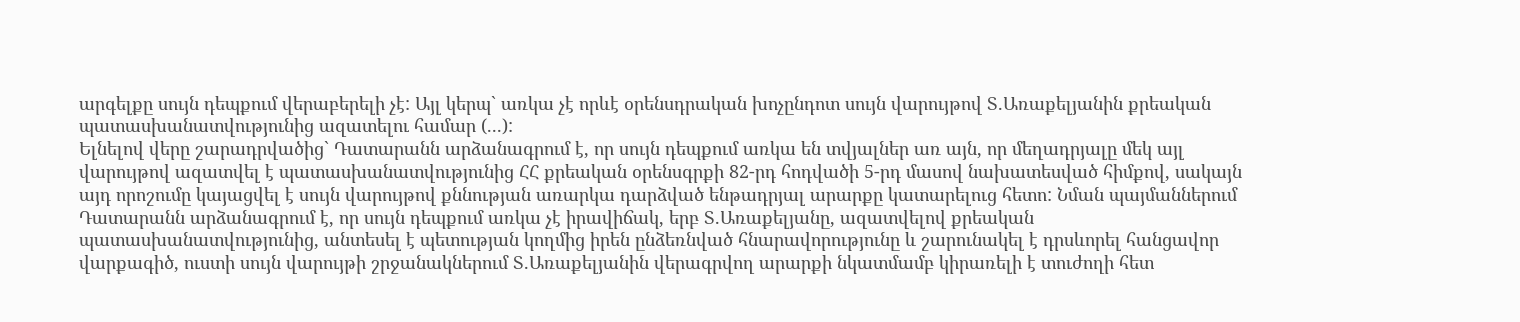արգելքը սույն դեպքում վերաբերելի չէ: Այլ կերպ` առկա չէ որևէ օրենսդրական խոչընդոտ սույն վարույթով Տ.Առաքելյանին քրեական պատասխանատվությունից ազատելու համար (...):
Ելնելով վերը շարադրվածից` Դատարանն արձանագրում է, որ սույն դեպքում առկա են տվյալներ առ այն, որ մեղադրյալը մեկ այլ վարույթով ազատվել է պատասխանատվությունից ՀՀ քրեական օրենսգրքի 82-րդ հոդվածի 5-րդ մասով նախատեսված հիմքով, սակայն այդ որոշումը կայացվել է սույն վարույթով քննության առարկա դարձված ենթադրյալ արարքը կատարելուց հետո: Նման պայմաններում Դատարանն արձանագրում է, որ սույն դեպքում առկա չէ իրավիճակ, երբ Տ.Առաքելյանը, ազատվելով քրեական պատասխանատվությունից, անտեսել է պետության կողմից իրեն ընձեռնված հնարավորությունը և շարունակել է դրսևորել հանցավոր վարքագիծ, ուստի սույն վարույթի շրջանակներում Տ.Առաքելյանին վերագրվող արարքի նկատմամբ կիրառելի է տուժողի հետ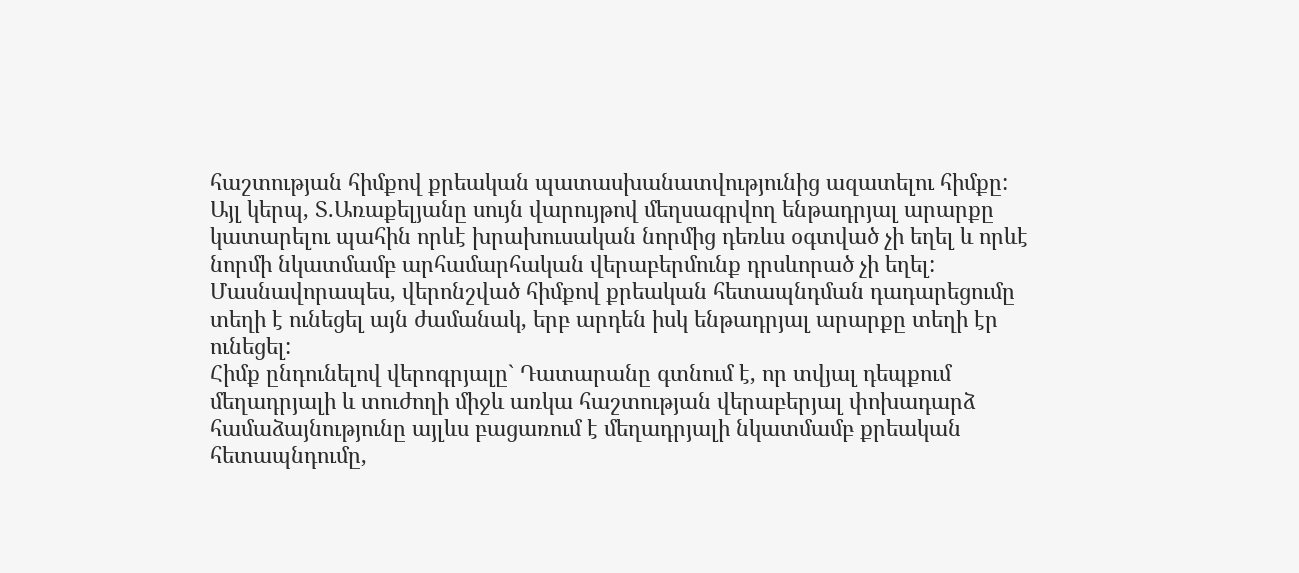հաշտության հիմքով քրեական պատասխանատվությունից ազատելու հիմքը: Այլ կերպ, Տ.Առաքելյանը սույն վարույթով մեղսագրվող ենթադրյալ արարքը կատարելու պահին որևէ խրախուսական նորմից դեռևս օգտված չի եղել և որևէ նորմի նկատմամբ արհամարհական վերաբերմունք դրսևորած չի եղել: Մասնավորապես, վերոնշված հիմքով քրեական հետապնդման դադարեցումը տեղի է ունեցել այն ժամանակ, երբ արդեն իսկ ենթադրյալ արարքը տեղի էր ունեցել:
Հիմք ընդունելով վերոգրյալը` Դատարանը գտնում է, որ տվյալ դեպքում մեղադրյալի և տուժողի միջև առկա հաշտության վերաբերյալ փոխադարձ համաձայնությունը այլևս բացառում է մեղադրյալի նկատմամբ քրեական հետապնդումը,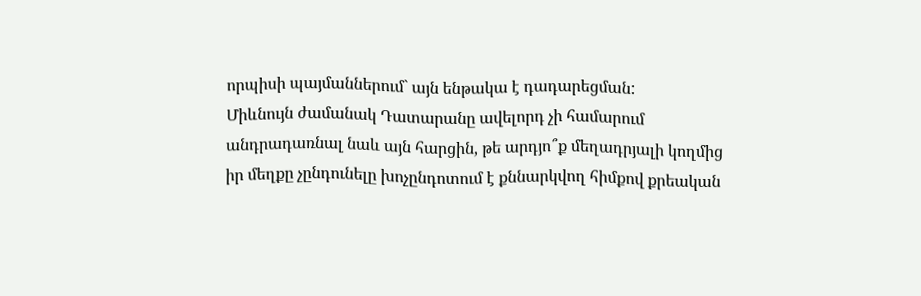որպիսի պայմաններում` այն ենթակա է դադարեցման:
Միևնույն ժամանակ Դատարանը ավելորդ չի համարում անդրադառնալ նաև այն հարցին, թե արդյո՞ք մեղադրյալի կողմից իր մեղքը չընդունելը խոչընդոտում է քննարկվող հիմքով քրեական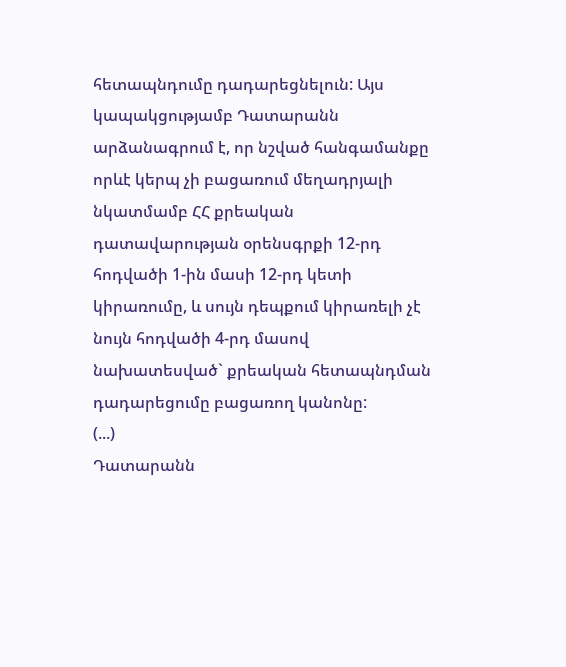հետապնդումը դադարեցնելուն: Այս կապակցությամբ Դատարանն արձանագրում է, որ նշված հանգամանքը որևէ կերպ չի բացառում մեղադրյալի նկատմամբ ՀՀ քրեական դատավարության օրենսգրքի 12-րդ հոդվածի 1-ին մասի 12-րդ կետի կիրառումը, և սույն դեպքում կիրառելի չէ նույն հոդվածի 4-րդ մասով նախատեսված` քրեական հետապնդման դադարեցումը բացառող կանոնը:
(...)
Դատարանն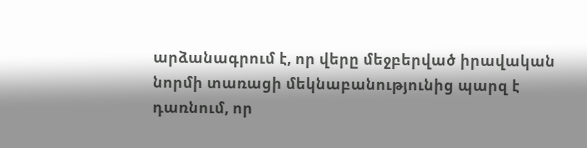արձանագրում է, որ վերը մեջբերված իրավական նորմի տառացի մեկնաբանությունից պարզ է դառնում, որ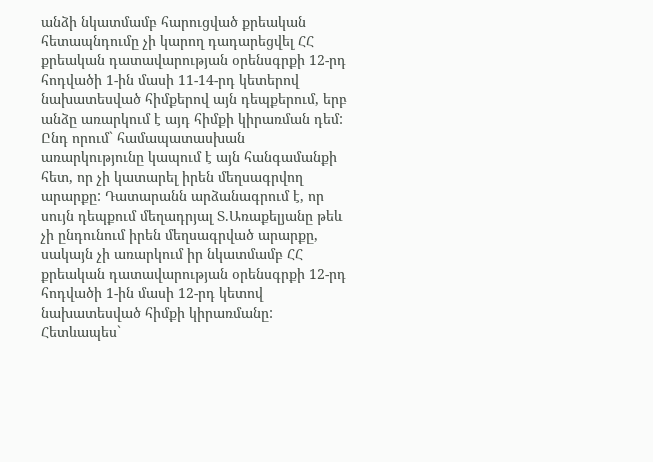անձի նկատմամբ հարուցված քրեական հետապնդումը չի կարող դադարեցվել ՀՀ քրեական դատավարության օրենսգրքի 12-րդ հոդվածի 1-ին մասի 11-14-րդ կետերով նախատեսված հիմքերով այն դեպքերում, երբ անձը առարկում է այդ հիմքի կիրառման դեմ: Ընդ որում` համապատասխան առարկությունը կապում է այն հանգամանքի հետ, որ չի կատարել իրեն մեղսագրվող արարքը: Դատարանն արձանագրում է, որ սույն դեպքում մեղադրյալ Տ.Առաքելյանը թեև չի ընդունում իրեն մեղսագրված արարքը, սակայն չի առարկում իր նկատմամբ ՀՀ քրեական դատավարության օրենսգրքի 12-րդ հոդվածի 1-ին մասի 12-րդ կետով նախատեսված հիմքի կիրառմանը: Հետևապես`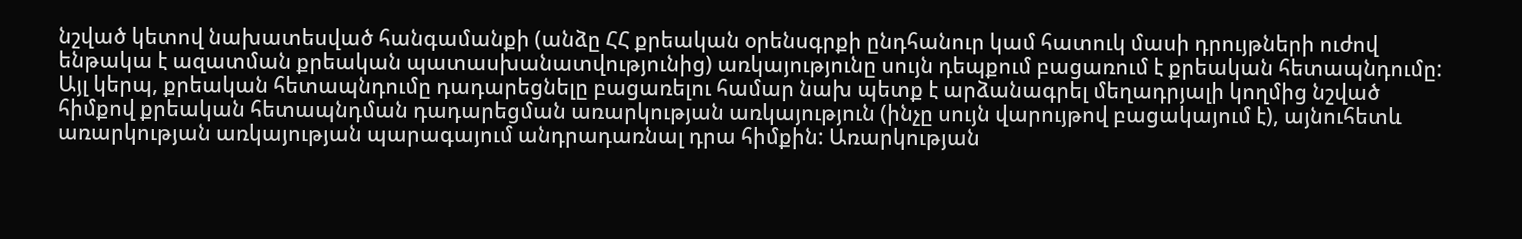նշված կետով նախատեսված հանգամանքի (անձը ՀՀ քրեական օրենսգրքի ընդհանուր կամ հատուկ մասի դրույթների ուժով ենթակա է ազատման քրեական պատասխանատվությունից) առկայությունը սույն դեպքում բացառում է քրեական հետապնդումը: Այլ կերպ, քրեական հետապնդումը դադարեցնելը բացառելու համար նախ պետք է արձանագրել մեղադրյալի կողմից նշված հիմքով քրեական հետապնդման դադարեցման առարկության առկայություն (ինչը սույն վարույթով բացակայում է), այնուհետև առարկության առկայության պարագայում անդրադառնալ դրա հիմքին: Առարկության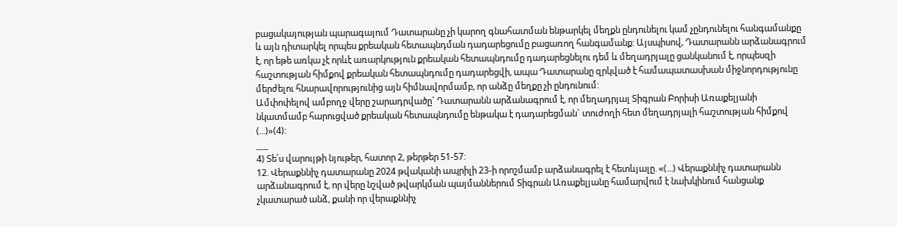բացակայության պարագայում Դատարանը չի կարող գնահատման ենթարկել մեղքն ընդունելու կամ չընդունելու հանգամանքը և այն դիտարկել որպես քրեական հետապնդման դադարեցումը բացառող հանգամանք: Այսպիսով, Դատարանն արձանագրում է, որ եթե առկա չէ որևէ առարկություն քրեական հետապնդումը դադարեցնելու դեմ և մեղադրյալը ցանկանում է, որպեսզի հաշտության հիմքով քրեական հետապնդումը դադարեցվի, ապա Դատարանը զրկված է համապատասխան միջնորդությունը մերժելու հնարավորությունից այն հիմնավորմամբ, որ անձը մեղքը չի ընդունում:
Ամփոփելով ամբողջ վերը շարադրվածը` Դատարանն արձանագրում է, որ մեղադրյալ Տիգրան Բորիսի Առաքելյանի նկատմամբ հարուցված քրեական հետապնդումը ենթակա է դադարեցման` տուժողի հետ մեղադրյալի հաշտության հիմքով (...)»(4):
___
4) Տե՛ս վարույթի նյութեր, հատոր 2, թերթեր 51-57:
12. Վերաքննիչ դատարանը 2024 թվականի ապրիլի 23-ի որոշմամբ արձանագրել է հետևյալը. «(...) Վերաքննիչ դատարանն արձանագրում է, որ վերը նշված թվարկման պայմաններում Տիգրան Առաքելյանը համարվում է նախկինում հանցանք չկատարած անձ, քանի որ վերաքննիչ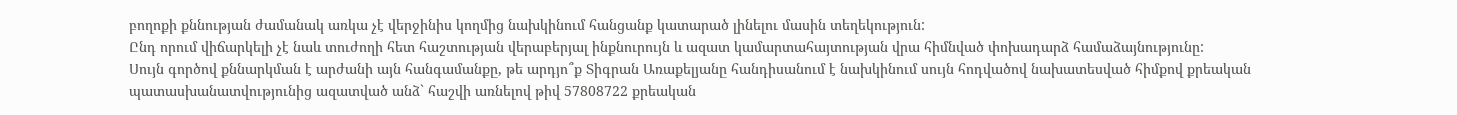բողոքի քննության ժամանակ առկա չէ վերջինիս կողմից նախկինում հանցանք կատարած լինելու մասին տեղեկություն:
Ընդ որում վիճարկելի չէ նաև տուժողի հետ հաշտության վերաբերյալ ինքնուրույն և ազատ կամարտահայտության վրա հիմնված փոխադարձ համաձայնությունը:
Սույն գործով քննարկման է արժանի այն հանգամանքը, թե արդյո՞ք Տիգրան Առաքելյանը հանդիսանում է նախկինում սույն հոդվածով նախատեսված հիմքով քրեական պատասխանատվությունից ազատված անձ` հաշվի առնելով թիվ 57808722 քրեական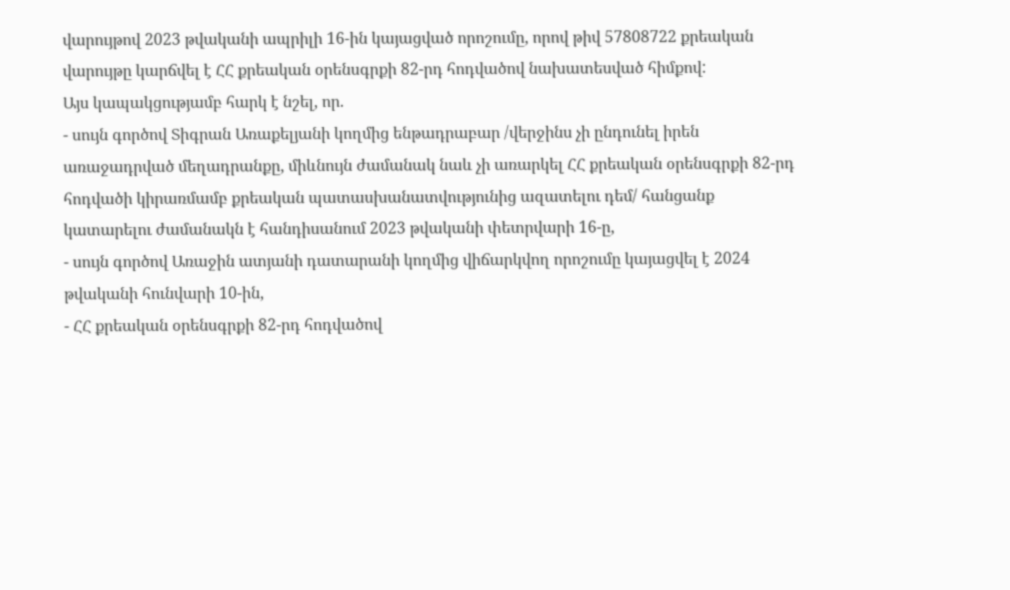վարույթով 2023 թվականի ապրիլի 16-ին կայացված որոշումը, որով թիվ 57808722 քրեական վարույթը կարճվել է ՀՀ քրեական օրենսգրքի 82-րդ հոդվածով նախատեսված հիմքով:
Այս կապակցությամբ հարկ է նշել, որ.
- սույն գործով Տիգրան Առաքելյանի կողմից ենթադրաբար /վերջինս չի ընդունել իրեն առաջադրված մեղադրանքը, միևնույն ժամանակ նաև չի առարկել ՀՀ քրեական օրենսգրքի 82-րդ հոդվածի կիրառմամբ քրեական պատասխանատվությունից ազատելու դեմ/ հանցանք կատարելու ժամանակն է հանդիսանում 2023 թվականի փետրվարի 16-ը,
- սույն գործով Առաջին ատյանի դատարանի կողմից վիճարկվող որոշումը կայացվել է 2024 թվականի հունվարի 10-ին,
- ՀՀ քրեական օրենսգրքի 82-րդ հոդվածով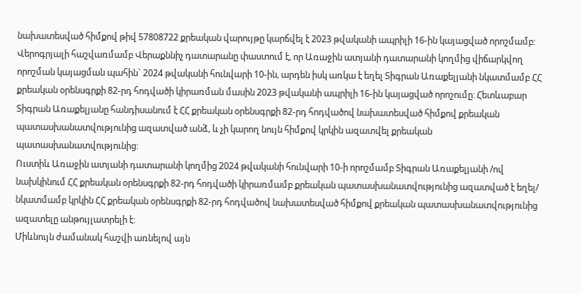նախատեսված հիմքով թիվ 57808722 քրեական վարույթը կարճվել է 2023 թվականի ապրիլի 16-ին կայացված որոշմամբ:
Վերոգրյալի հաշվառմամբ Վերաքննիչ դատարանը փաստում է, որ Առաջին ատյանի դատարանի կողմից վիճարկվող որոշման կայացման պահին` 2024 թվականի հունվարի 10-ին, արդեն իսկ առկա է եղել Տիգրան Առաքելյանի նկատմամբ ՀՀ քրեական օրենսգրքի 82-րդ հոդվածի կիրառման մասին 2023 թվականի ապրիլի 16-ին կայացված որոշումը: Հետևաբար Տիգրան Առաքելյանը հանդիսանում է ՀՀ քրեական օրենսգրքի 82-րդ հոդվածով նախատեսված հիմքով քրեական պատասխանատվությունից ազատված անձ, և չի կարող նույն հիմքով կրկին ազատվել քրեական պատասխանատվությունից:
Ուստիև Առաջին ատյանի դատարանի կողմից 2024 թվականի հունվարի 10-ի որոշմամբ Տիգրան Առաքելյանի /ով նախկինում ՀՀ քրեական օրենսգրքի 82-րդ հոդվածի կիրառմամբ քրեական պատասխանատվությունից ազատված է եղել/ նկատմամբ կրկին ՀՀ քրեական օրենսգրքի 82-րդ հոդվածով նախատեսված հիմքով քրեական պատասխանատվությունից ազատելը անթույլատրելի է:
Միևնույն ժամանակ հաշվի առնելով այն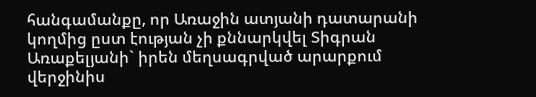հանգամանքը, որ Առաջին ատյանի դատարանի կողմից ըստ էության չի քննարկվել Տիգրան Առաքելյանի` իրեն մեղսագրված արարքում վերջինիս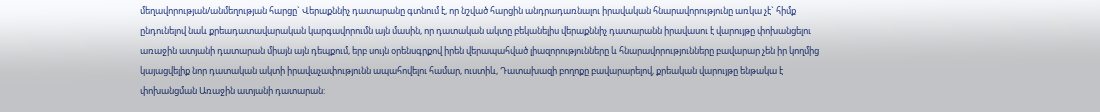մեղավորության/անմեղության հարցը` Վերաքննիչ դատարանը գտնում է, որ նշված հարցին անդրադառնալու իրավական հնարավորությունը առկա չէ` հիմք ընդունելով նաև քրեադատավարական կարգավորումն այն մասին, որ դատական ակտը բեկանելիս վերաքննիչ դատարանն իրավասու է վարույթը փոխանցելու առաջին ատյանի դատարան միայն այն դեպքում, երբ սույն օրենսգրքով իրեն վերապահված լիազորությունները և հնարավորությունները բավարար չեն իր կողմից կայացվելիք նոր դատական ակտի իրավաչափությունն ապահովելու համար, ուստիև, Դատախազի բողոքը բավարարելով, քրեական վարույթը ենթակա է փոխանցման Առաջին ատյանի դատարան: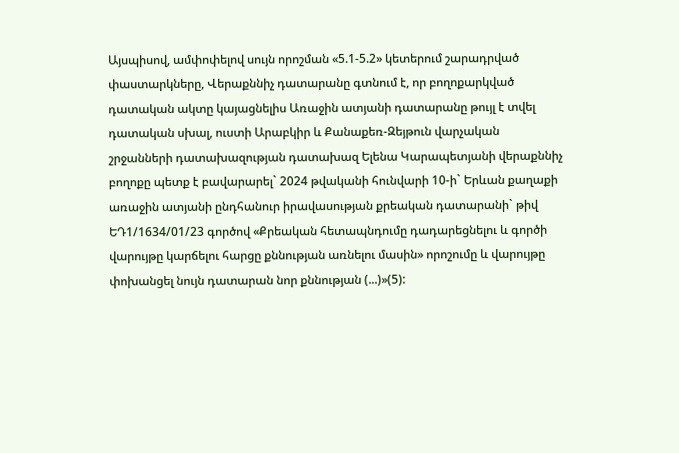Այսպիսով, ամփոփելով սույն որոշման «5.1-5.2» կետերում շարադրված փաստարկները, Վերաքննիչ դատարանը գտնում է, որ բողոքարկված դատական ակտը կայացնելիս Առաջին ատյանի դատարանը թույլ է տվել դատական սխալ, ուստի Արաբկիր և Քանաքեռ-Զեյթուն վարչական շրջանների դատախազության դատախազ Ելենա Կարապետյանի վերաքննիչ բողոքը պետք է բավարարել` 2024 թվականի հունվարի 10-ի` Երևան քաղաքի առաջին ատյանի ընդհանուր իրավասության քրեական դատարանի` թիվ ԵԴ1/1634/01/23 գործով «Քրեական հետապնդումը դադարեցնելու և գործի վարույթը կարճելու հարցը քննության առնելու մասին» որոշումը և վարույթը փոխանցել նույն դատարան նոր քննության (...)»(5):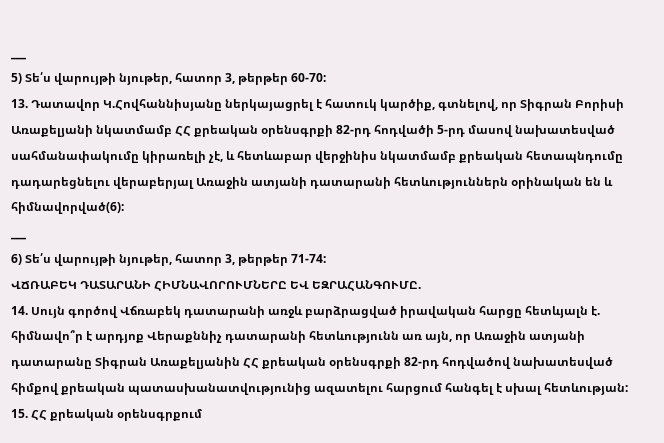___
5) Տե՛ս վարույթի նյութեր, հատոր 3, թերթեր 60-70:
13. Դատավոր Կ.Հովհաննիսյանը ներկայացրել է հատուկ կարծիք, գտնելով, որ Տիգրան Բորիսի Առաքելյանի նկատմամբ ՀՀ քրեական օրենսգրքի 82-րդ հոդվածի 5-րդ մասով նախատեսված սահմանափակումը կիրառելի չէ, և հետևաբար վերջինիս նկատմամբ քրեական հետապնդումը դադարեցնելու վերաբերյալ Առաջին ատյանի դատարանի հետևություններն օրինական են և հիմնավորված(6):
___
6) Տե՛ս վարույթի նյութեր, հատոր 3, թերթեր 71-74:
ՎՃՌԱԲԵԿ ԴԱՏԱՐԱՆԻ ՀԻՄՆԱՎՈՐՈՒՄՆԵՐԸ ԵՎ ԵԶՐԱՀԱՆԳՈՒՄԸ.
14. Սույն գործով Վճռաբեկ դատարանի առջև բարձրացված իրավական հարցը հետևյալն է. հիմնավո՞ր է արդյոք Վերաքննիչ դատարանի հետևությունն առ այն, որ Առաջին ատյանի դատարանը Տիգրան Առաքելյանին ՀՀ քրեական օրենսգրքի 82-րդ հոդվածով նախատեսված հիմքով քրեական պատասխանատվությունից ազատելու հարցում հանգել է սխալ հետևության:
15. ՀՀ քրեական օրենսգրքում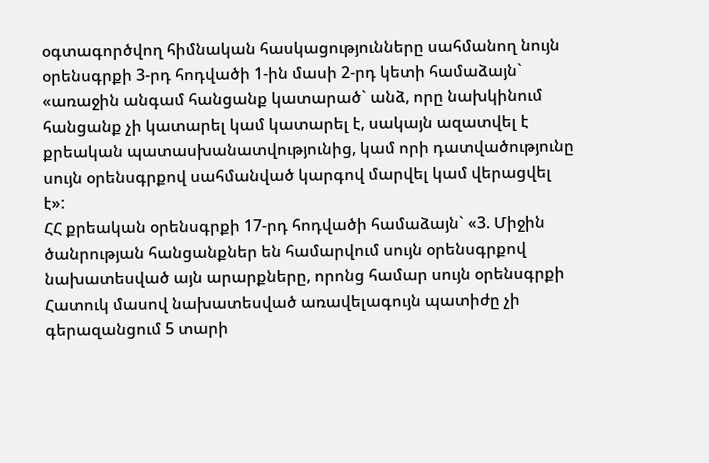օգտագործվող հիմնական հասկացությունները սահմանող նույն օրենսգրքի 3-րդ հոդվածի 1-ին մասի 2-րդ կետի համաձայն` «առաջին անգամ հանցանք կատարած` անձ, որը նախկինում հանցանք չի կատարել կամ կատարել է, սակայն ազատվել է քրեական պատասխանատվությունից, կամ որի դատվածությունը սույն օրենսգրքով սահմանված կարգով մարվել կամ վերացվել է»:
ՀՀ քրեական օրենսգրքի 17-րդ հոդվածի համաձայն` «3. Միջին ծանրության հանցանքներ են համարվում սույն օրենսգրքով նախատեսված այն արարքները, որոնց համար սույն օրենսգրքի Հատուկ մասով նախատեսված առավելագույն պատիժը չի գերազանցում 5 տարի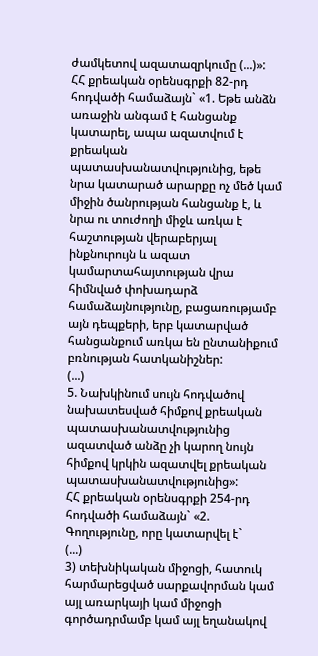ժամկետով ազատազրկումը (...)»:
ՀՀ քրեական օրենսգրքի 82-րդ հոդվածի համաձայն` «1. Եթե անձն առաջին անգամ է հանցանք կատարել, ապա ազատվում է քրեական պատասխանատվությունից, եթե նրա կատարած արարքը ոչ մեծ կամ միջին ծանրության հանցանք է, և նրա ու տուժողի միջև առկա է հաշտության վերաբերյալ ինքնուրույն և ազատ կամարտահայտության վրա հիմնված փոխադարձ համաձայնությունը, բացառությամբ այն դեպքերի, երբ կատարված հանցանքում առկա են ընտանիքում բռնության հատկանիշներ:
(...)
5. Նախկինում սույն հոդվածով նախատեսված հիմքով քրեական պատասխանատվությունից ազատված անձը չի կարող նույն հիմքով կրկին ազատվել քրեական պատասխանատվությունից»:
ՀՀ քրեական օրենսգրքի 254-րդ հոդվածի համաձայն` «2. Գողությունը, որը կատարվել է`
(...)
3) տեխնիկական միջոցի, հատուկ հարմարեցված սարքավորման կամ այլ առարկայի կամ միջոցի գործադրմամբ կամ այլ եղանակով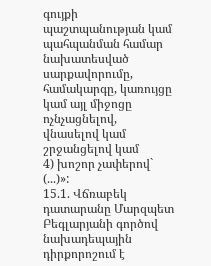գույքի պաշտպանության կամ պահպանման համար նախատեսված սարքավորումը, համակարգը, կառույցը կամ այլ միջոցը ոչնչացնելով, վնասելով կամ շրջանցելով կամ
4) խոշոր չափերով` (...)»:
15.1. Վճռաբեկ դատարանը Մարզպետ Բեգլարյանի գործով նախադեպային դիրքորոշում է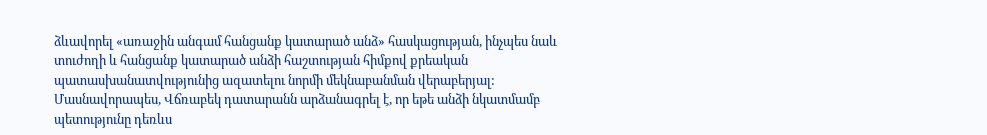ձևավորել «առաջին անգամ հանցանք կատարած անձ» հասկացության, ինչպես նաև տուժողի և հանցանք կատարած անձի հաշտության հիմքով քրեական պատասխանատվությունից ազատելու նորմի մեկնաբանման վերաբերյալ:
Մասնավորապես, Վճռաբեկ դատարանն արձանագրել է, որ եթե անձի նկատմամբ պետությունը դեռևս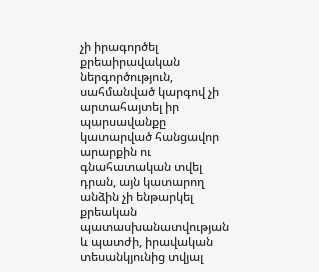չի իրագործել քրեաիրավական ներգործություն, սահմանված կարգով չի արտահայտել իր պարսավանքը կատարված հանցավոր արարքին ու գնահատական տվել դրան, այն կատարող անձին չի ենթարկել քրեական պատասխանատվության և պատժի, իրավական տեսանկյունից տվյալ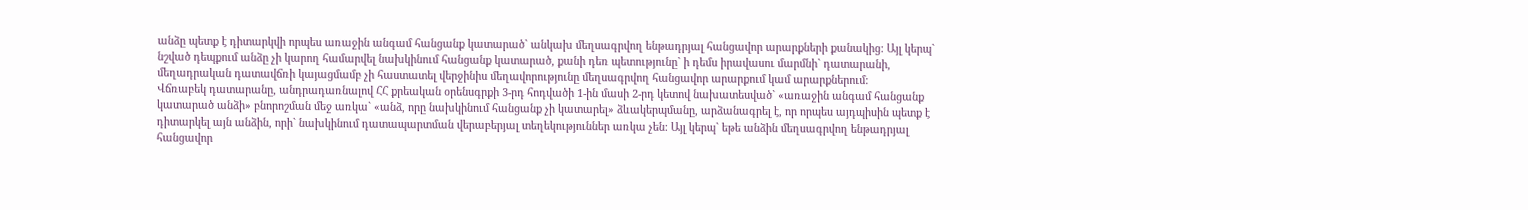անձը պետք է դիտարկվի որպես առաջին անգամ հանցանք կատարած` անկախ մեղսագրվող ենթադրյալ հանցավոր արարքների քանակից: Այլ կերպ` նշված դեպքում անձը չի կարող համարվել նախկինում հանցանք կատարած, քանի դեռ պետությունը` ի դեմս իրավասու մարմնի` դատարանի, մեղադրական դատավճռի կայացմամբ չի հաստատել վերջինիս մեղավորությունը մեղսագրվող հանցավոր արարքում կամ արարքներում:
Վճռաբեկ դատարանը, անդրադառնալով ՀՀ քրեական օրենսգրքի 3-րդ հոդվածի 1-ին մասի 2-րդ կետով նախատեսված` «առաջին անգամ հանցանք կատարած անձի» բնորոշման մեջ առկա` «անձ, որը նախկինում հանցանք չի կատարել» ձևակերպմանը, արձանագրել է, որ որպես այդպիսին պետք է դիտարկել այն անձին, որի` նախկինում դատապարտման վերաբերյալ տեղեկություններ առկա չեն: Այլ կերպ` եթե անձին մեղսագրվող ենթադրյալ հանցավոր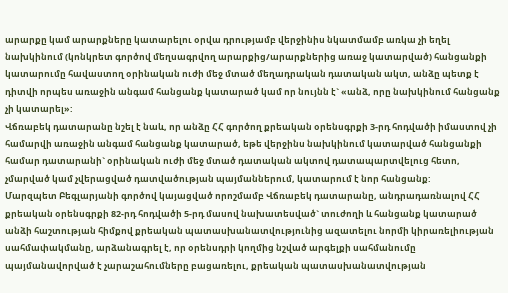արարքը կամ արարքները կատարելու օրվա դրությամբ վերջինիս նկատմամբ առկա չի եղել նախկինում (կոնկրետ գործով մեղսագրվող արարքից/արարքներից առաջ կատարված) հանցանքի կատարումը հավաստող օրինական ուժի մեջ մտած մեղադրական դատական ակտ, անձը պետք է դիտվի որպես առաջին անգամ հանցանք կատարած կամ որ նույնն է` «անձ, որը նախկինում հանցանք չի կատարել»:
Վճռաբեկ դատարանը նշել է նաև, որ անձը ՀՀ գործող քրեական օրենսգրքի 3-րդ հոդվածի իմաստով չի համարվի առաջին անգամ հանցանք կատարած, եթե վերջինս նախկինում կատարված հանցանքի համար դատարանի` օրինական ուժի մեջ մտած դատական ակտով դատապարտվելուց հետո, չմարված կամ չվերացված դատվածության պայմաններում, կատարում է նոր հանցանք:
Մարզպետ Բեգլարյանի գործով կայացված որոշմամբ Վճռաբեկ դատարանը, անդրադառնալով ՀՀ քրեական օրենսգրքի 82-րդ հոդվածի 5-րդ մասով նախատեսված` տուժողի և հանցանք կատարած անձի հաշտության հիմքով քրեական պատասխանատվությունից ազատելու նորմի կիրառելիության սահմափակմանը, արձանագրել է, որ օրենսդրի կողմից նշված արգելքի սահմանումը պայմանավորված է չարաշահումները բացառելու, քրեական պատասխանատվության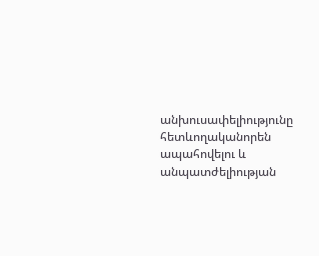անխուսափելիությունը հետևողականորեն ապահովելու և անպատժելիության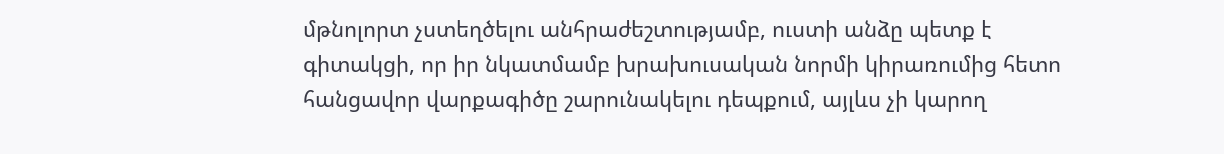մթնոլորտ չստեղծելու անհրաժեշտությամբ, ուստի անձը պետք է գիտակցի, որ իր նկատմամբ խրախուսական նորմի կիրառումից հետո հանցավոր վարքագիծը շարունակելու դեպքում, այլևս չի կարող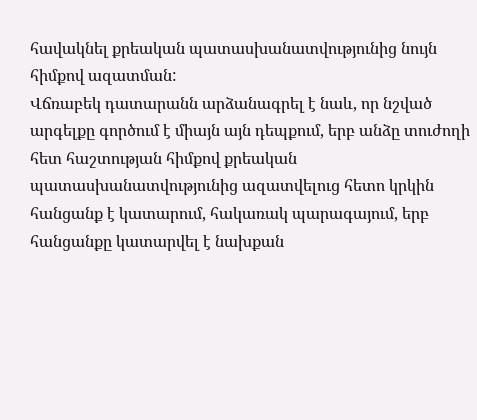հավակնել քրեական պատասխանատվությունից նույն հիմքով ազատման:
Վճռաբեկ դատարանն արձանագրել է նաև, որ նշված արգելքը գործում է միայն այն դեպքում, երբ անձը տուժողի հետ հաշտության հիմքով քրեական պատասխանատվությունից ազատվելուց հետո կրկին հանցանք է կատարում, հակառակ պարագայում, երբ հանցանքը կատարվել է նախքան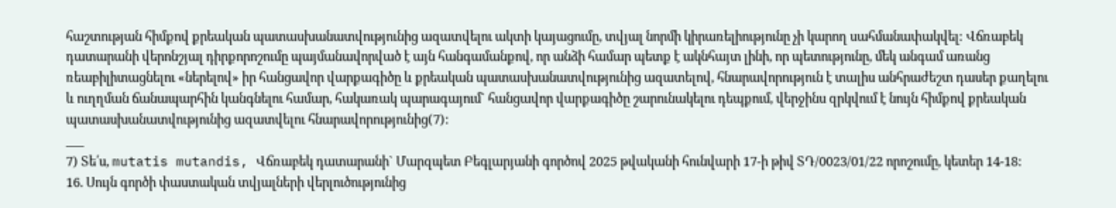հաշտության հիմքով քրեական պատասխանատվությունից ազատվելու ակտի կայացումը, տվյալ նորմի կիրառելիությունը չի կարող սահմանափակվել: Վճռաբեկ դատարանի վերոնշյալ դիրքորոշումը պայմանավորված է այն հանգամանքով, որ անձի համար պետք է ակնհայտ լինի, որ պետությունը, մեկ անգամ առանց ռեաբիլիտացնելու «ներելով» իր հանցավոր վարքագիծը և քրեական պատասխանատվությունից ազատելով, հնարավորություն է տալիս անհրաժեշտ դասեր քաղելու և ուղղման ճանապարհին կանգնելու համար, հակառակ պարագայում` հանցավոր վարքագիծը շարունակելու դեպքում, վերջինս զրկվում է նույն հիմքով քրեական պատասխանատվությունից ազատվելու հնարավորությունից(7):
___
7) Տե՛ս, mutatis mutandis, Վճռաբեկ դատարանի` Մարզպետ Բեգլարյանի գործով 2025 թվականի հունվարի 17-ի թիվ ՏԴ/0023/01/22 որոշումը, կետեր 14-18:
16. Սույն գործի փաստական տվյալների վերլուծությունից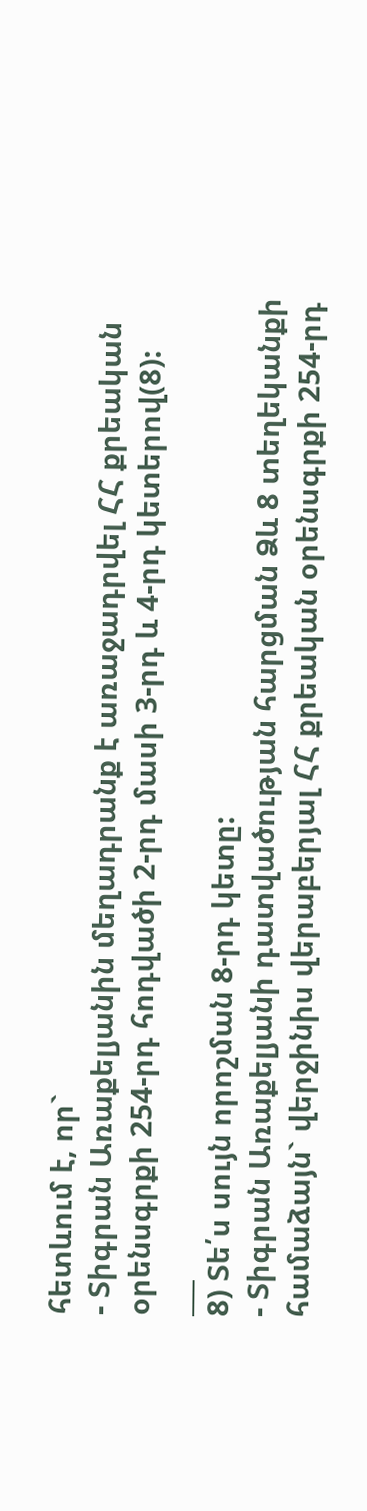հետևում է, որ`
- Տիգրան Առաքելյանին մեղադրանք է առաջադրվել ՀՀ քրեական օրենսգրքի 254-րդ հոդվածի 2-րդ մասի 3-րդ և 4-րդ կետերով(8):
___
8) Տե՛ս սույն որոշման 8-րդ կետը:
- Տիգրան Առաքելյանի դատվածության հարցման Ձև 8 տեղեկանքի համաձայն` վերջինիս վերաբերյալ ՀՀ քրեական օրենսգրքի 254-րդ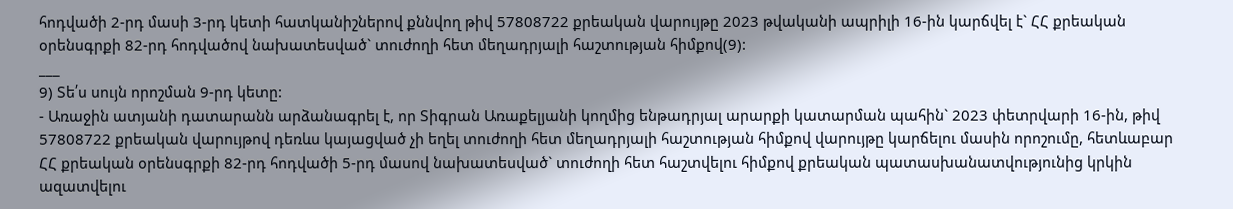հոդվածի 2-րդ մասի 3-րդ կետի հատկանիշներով քննվող թիվ 57808722 քրեական վարույթը 2023 թվականի ապրիլի 16-ին կարճվել է` ՀՀ քրեական օրենսգրքի 82-րդ հոդվածով նախատեսված` տուժողի հետ մեղադրյալի հաշտության հիմքով(9):
___
9) Տե՛ս սույն որոշման 9-րդ կետը:
- Առաջին ատյանի դատարանն արձանագրել է, որ Տիգրան Առաքելյանի կողմից ենթադրյալ արարքի կատարման պահին` 2023 փետրվարի 16-ին, թիվ 57808722 քրեական վարույթով դեռևս կայացված չի եղել տուժողի հետ մեղադրյալի հաշտության հիմքով վարույթը կարճելու մասին որոշումը, հետևաբար ՀՀ քրեական օրենսգրքի 82-րդ հոդվածի 5-րդ մասով նախատեսված` տուժողի հետ հաշտվելու հիմքով քրեական պատասխանատվությունից կրկին ազատվելու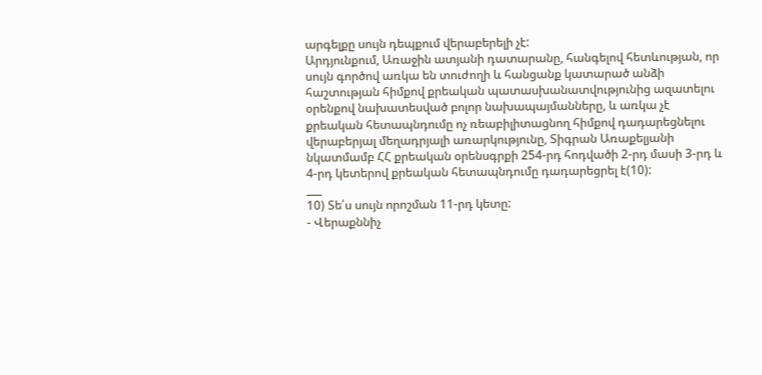արգելքը սույն դեպքում վերաբերելի չէ:
Արդյունքում, Առաջին ատյանի դատարանը, հանգելով հետևության, որ սույն գործով առկա են տուժողի և հանցանք կատարած անձի հաշտության հիմքով քրեական պատասխանատվությունից ազատելու օրենքով նախատեսված բոլոր նախապայմանները, և առկա չէ քրեական հետապնդումը ոչ ռեաբիլիտացնող հիմքով դադարեցնելու վերաբերյալ մեղադրյալի առարկությունը, Տիգրան Առաքելյանի նկատմամբ ՀՀ քրեական օրենսգրքի 254-րդ հոդվածի 2-րդ մասի 3-րդ և 4-րդ կետերով քրեական հետապնդումը դադարեցրել է(10):
___
10) Տե՛ս սույն որոշման 11-րդ կետը:
- Վերաքննիչ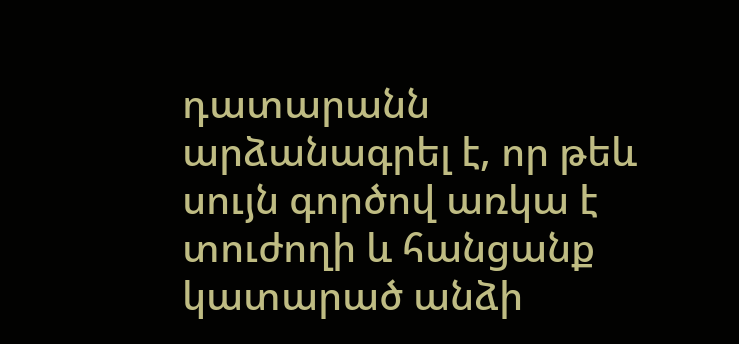դատարանն արձանագրել է, որ թեև սույն գործով առկա է տուժողի և հանցանք կատարած անձի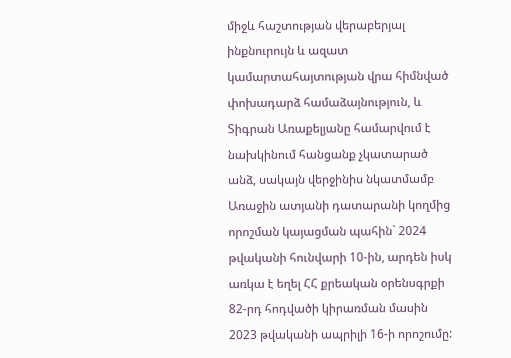միջև հաշտության վերաբերյալ ինքնուրույն և ազատ կամարտահայտության վրա հիմնված փոխադարձ համաձայնություն, և Տիգրան Առաքելյանը համարվում է նախկինում հանցանք չկատարած անձ, սակայն վերջինիս նկատմամբ Առաջին ատյանի դատարանի կողմից որոշման կայացման պահին` 2024 թվականի հունվարի 10-ին, արդեն իսկ առկա է եղել ՀՀ քրեական օրենսգրքի 82-րդ հոդվածի կիրառման մասին 2023 թվականի ապրիլի 16-ի որոշումը: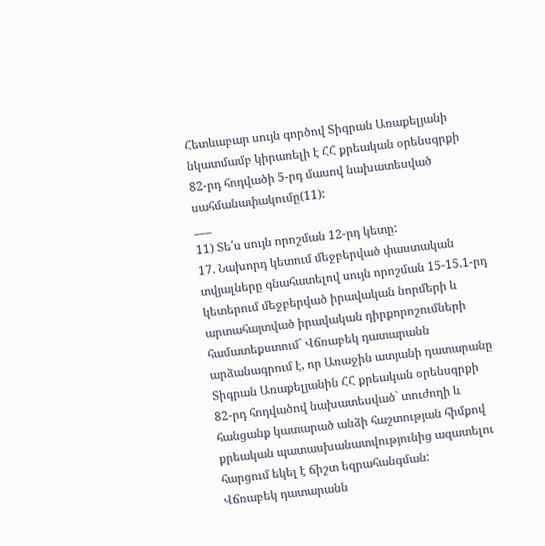Հետևաբար սույն գործով Տիգրան Առաքելյանի նկատմամբ կիրառելի է ՀՀ քրեական օրենսգրքի 82-րդ հոդվածի 5-րդ մասով նախատեսված սահմանափակումը(11):
___
11) Տե՛ս սույն որոշման 12-րդ կետը:
17. Նախորդ կետում մեջբերված փաստական տվյալները գնահատելով սույն որոշման 15-15.1-րդ կետերում մեջբերված իրավական նորմերի և արտահայտված իրավական դիրքորոշումների համատեքստում` Վճռաբեկ դատարանն արձանագրում է, որ Առաջին ատյանի դատարանը Տիգրան Առաքելյանին ՀՀ քրեական օրենսգրքի 82-րդ հոդվածով նախատեսված` տուժողի և հանցանք կատարած անձի հաշտության հիմքով քրեական պատասխանատվությունից ազատելու հարցում եկել է ճիշտ եզրահանգման:
Վճռաբեկ դատարանն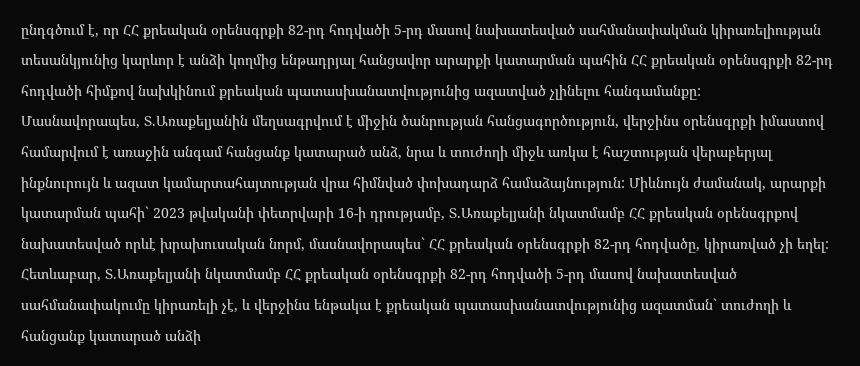ընդգծում է, որ ՀՀ քրեական օրենսգրքի 82-րդ հոդվածի 5-րդ մասով նախատեսված սահմանափակման կիրառելիության տեսանկյունից կարևոր է անձի կողմից ենթադրյալ հանցավոր արարքի կատարման պահին ՀՀ քրեական օրենսգրքի 82-րդ հոդվածի հիմքով նախկինում քրեական պատասխանատվությունից ազատված չլինելու հանգամանքը:
Մասնավորապես, Տ.Առաքելյանին մեղսագրվում է միջին ծանրության հանցագործություն, վերջինս օրենսգրքի իմաստով համարվում է առաջին անգամ հանցանք կատարած անձ, նրա և տուժողի միջև առկա է հաշտության վերաբերյալ ինքնուրույն և ազատ կամարտահայտության վրա հիմնված փոխադարձ համաձայնություն: Միևնույն ժամանակ, արարքի կատարման պահի` 2023 թվականի փետրվարի 16-ի դրությամբ, Տ.Առաքելյանի նկատմամբ ՀՀ քրեական օրենսգրքով նախատեսված որևէ խրախուսական նորմ, մասնավորապես` ՀՀ քրեական օրենսգրքի 82-րդ հոդվածը, կիրառված չի եղել:
Հետևաբար, Տ.Առաքելյանի նկատմամբ ՀՀ քրեական օրենսգրքի 82-րդ հոդվածի 5-րդ մասով նախատեսված սահմանափակումը կիրառելի չէ, և վերջինս ենթակա է քրեական պատասխանատվությունից ազատման` տուժողի և հանցանք կատարած անձի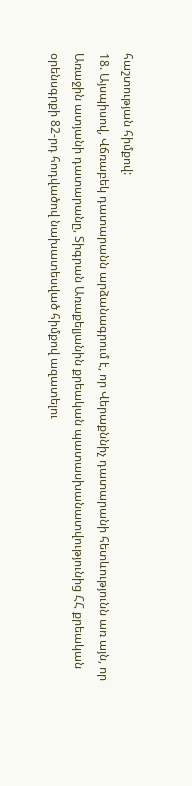հաշտության հիմքով:
18. Այսպիսով, Վճռաբեկ դատարանն արձանագրում է, որ Վերաքննիչ դատարանի հետևությունն առ այն, որ Առաջին ատյանի դատարանը, Տիգրան Առաքելյանին քրեական պատասխանատվությունից ՀՀ քրեական օրենսգրքի 82-րդ հոդվածով նախատեսված հիմքով ազատելու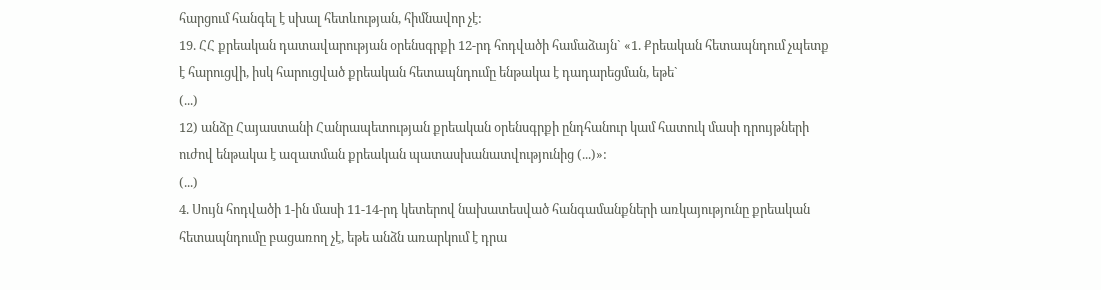հարցում հանգել է սխալ հետևության, հիմնավոր չէ:
19. ՀՀ քրեական դատավարության օրենսգրքի 12-րդ հոդվածի համաձայն` «1. Քրեական հետապնդում չպետք է հարուցվի, իսկ հարուցված քրեական հետապնդումը ենթակա է դադարեցման, եթե`
(...)
12) անձը Հայաստանի Հանրապետության քրեական օրենսգրքի ընդհանուր կամ հատուկ մասի դրույթների ուժով ենթակա է ազատման քրեական պատասխանատվությունից (...)»:
(...)
4. Սույն հոդվածի 1-ին մասի 11-14-րդ կետերով նախատեսված հանգամանքների առկայությունը քրեական հետապնդումը բացառող չէ, եթե անձն առարկում է դրա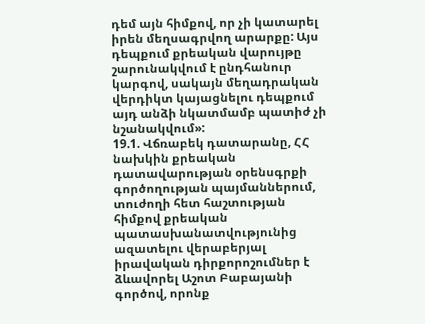դեմ այն հիմքով, որ չի կատարել իրեն մեղսագրվող արարքը: Այս դեպքում քրեական վարույթը շարունակվում է ընդհանուր կարգով, սակայն մեղադրական վերդիկտ կայացնելու դեպքում այդ անձի նկատմամբ պատիժ չի նշանակվում»:
19.1. Վճռաբեկ դատարանը, ՀՀ նախկին քրեական դատավարության օրենսգրքի գործողության պայմաններում, տուժողի հետ հաշտության հիմքով քրեական պատասխանատվությունից ազատելու վերաբերյալ իրավական դիրքորոշումներ է ձևավորել Աշոտ Բաբայանի գործով, որոնք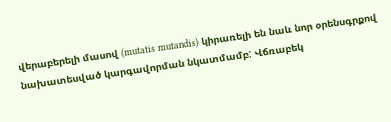վերաբերելի մասով (mutatis mutandis) կիրառելի են նաև նոր օրենսգրքով նախատեսված կարգավորման նկատմամբ: Վճռաբեկ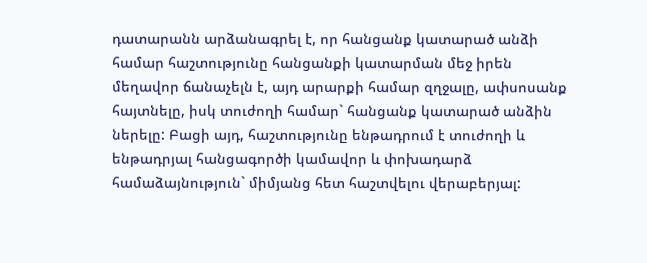դատարանն արձանագրել է, որ հանցանք կատարած անձի համար հաշտությունը հանցանքի կատարման մեջ իրեն մեղավոր ճանաչելն է, այդ արարքի համար զղջալը, ափսոսանք հայտնելը, իսկ տուժողի համար` հանցանք կատարած անձին ներելը: Բացի այդ, հաշտությունը ենթադրում է տուժողի և ենթադրյալ հանցագործի կամավոր և փոխադարձ համաձայնություն` միմյանց հետ հաշտվելու վերաբերյալ: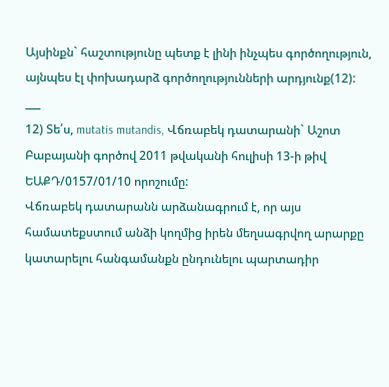Այսինքն` հաշտությունը պետք է լինի ինչպես գործողություն, այնպես էլ փոխադարձ գործողությունների արդյունք(12):
___
12) Տե՛ս, mutatis mutandis, Վճռաբեկ դատարանի` Աշոտ Բաբայանի գործով 2011 թվականի հուլիսի 13-ի թիվ ԵԱՔԴ/0157/01/10 որոշումը:
Վճռաբեկ դատարանն արձանագրում է, որ այս համատեքստում անձի կողմից իրեն մեղսագրվող արարքը կատարելու հանգամանքն ընդունելու պարտադիր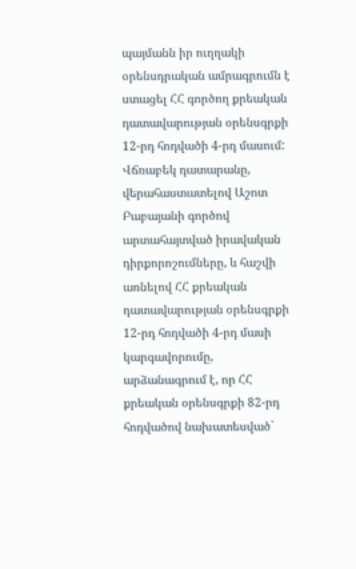պայմանն իր ուղղակի օրենսդրական ամրագրումն է ստացել ՀՀ գործող քրեական դատավարության օրենսգրքի 12-րդ հոդվածի 4-րդ մասում: Վճռաբեկ դատարանը, վերահաստատելով Աշոտ Բաբայանի գործով արտահայտված իրավական դիրքորոշումները, և հաշվի առնելով ՀՀ քրեական դատավարության օրենսգրքի 12-րդ հոդվածի 4-րդ մասի կարգավորումը, արձանագրում է, որ ՀՀ քրեական օրենսգրքի 82-րդ հոդվածով նախատեսված`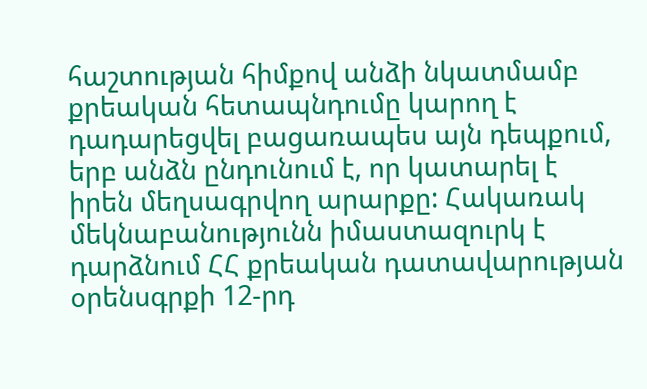հաշտության հիմքով անձի նկատմամբ քրեական հետապնդումը կարող է դադարեցվել բացառապես այն դեպքում, երբ անձն ընդունում է, որ կատարել է իրեն մեղսագրվող արարքը: Հակառակ մեկնաբանությունն իմաստազուրկ է դարձնում ՀՀ քրեական դատավարության օրենսգրքի 12-րդ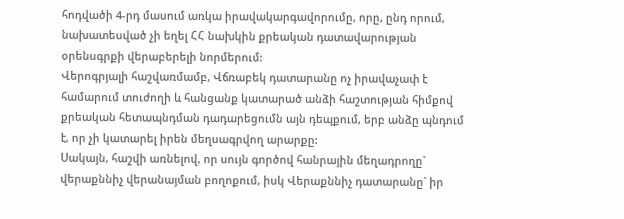հոդվածի 4-րդ մասում առկա իրավակարգավորումը, որը, ընդ որում, նախատեսված չի եղել ՀՀ նախկին քրեական դատավարության օրենսգրքի վերաբերելի նորմերում:
Վերոգրյալի հաշվառմամբ, Վճռաբեկ դատարանը ոչ իրավաչափ է համարում տուժողի և հանցանք կատարած անձի հաշտության հիմքով քրեական հետապնդման դադարեցումն այն դեպքում, երբ անձը պնդում է, որ չի կատարել իրեն մեղսագրվող արարքը:
Սակայն, հաշվի առնելով, որ սույն գործով հանրային մեղադրողը` վերաքննիչ վերանայման բողոքում, իսկ Վերաքննիչ դատարանը` իր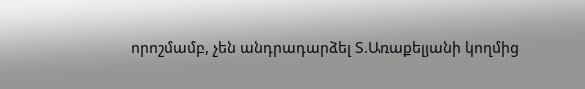որոշմամբ, չեն անդրադարձել Տ.Առաքելյանի կողմից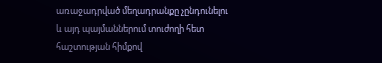առաջադրված մեղադրանքը չընդունելու և այդ պայմաններում տուժողի հետ հաշտության հիմքով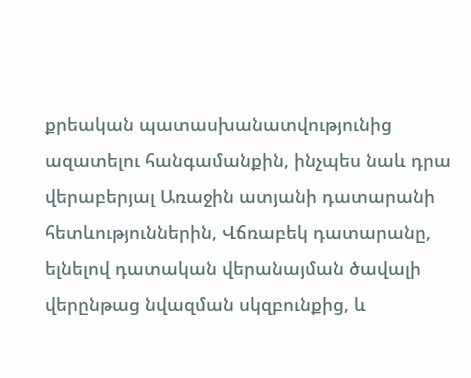քրեական պատասխանատվությունից ազատելու հանգամանքին, ինչպես նաև դրա վերաբերյալ Առաջին ատյանի դատարանի հետևություններին, Վճռաբեկ դատարանը, ելնելով դատական վերանայման ծավալի վերընթաց նվազման սկզբունքից, և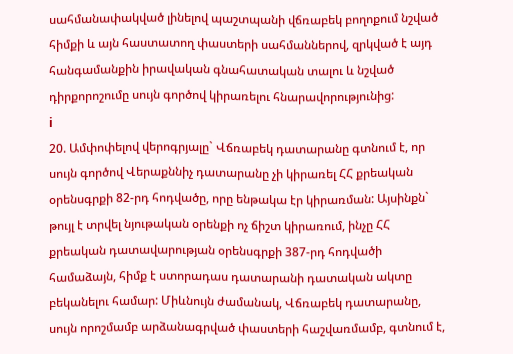սահմանափակված լինելով պաշտպանի վճռաբեկ բողոքում նշված հիմքի և այն հաստատող փաստերի սահմաններով, զրկված է այդ հանգամանքին իրավական գնահատական տալու և նշված դիրքորոշումը սույն գործով կիրառելու հնարավորությունից:
i
20. Ամփոփելով վերոգրյալը` Վճռաբեկ դատարանը գտնում է, որ սույն գործով Վերաքննիչ դատարանը չի կիրառել ՀՀ քրեական օրենսգրքի 82-րդ հոդվածը, որը ենթակա էր կիրառման: Այսինքն` թույլ է տրվել նյութական օրենքի ոչ ճիշտ կիրառում, ինչը ՀՀ քրեական դատավարության օրենսգրքի 387-րդ հոդվածի համաձայն, հիմք է ստորադաս դատարանի դատական ակտը բեկանելու համար: Միևնույն ժամանակ, Վճռաբեկ դատարանը, սույն որոշմամբ արձանագրված փաստերի հաշվառմամբ, գտնում է,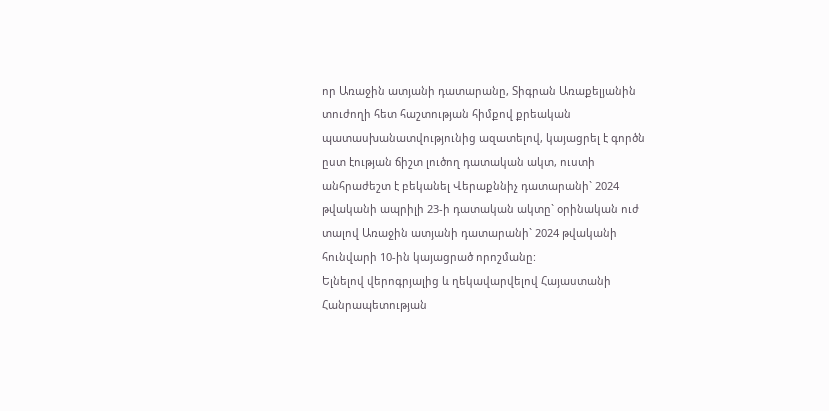որ Առաջին ատյանի դատարանը, Տիգրան Առաքելյանին տուժողի հետ հաշտության հիմքով քրեական պատասխանատվությունից ազատելով, կայացրել է գործն ըստ էության ճիշտ լուծող դատական ակտ, ուստի անհրաժեշտ է բեկանել Վերաքննիչ դատարանի` 2024 թվականի ապրիլի 23-ի դատական ակտը` օրինական ուժ տալով Առաջին ատյանի դատարանի` 2024 թվականի հունվարի 10-ին կայացրած որոշմանը:
Ելնելով վերոգրյալից և ղեկավարվելով Հայաստանի Հանրապետության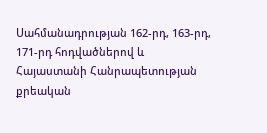Սահմանադրության 162-րդ, 163-րդ, 171-րդ հոդվածներով և Հայաստանի Հանրապետության քրեական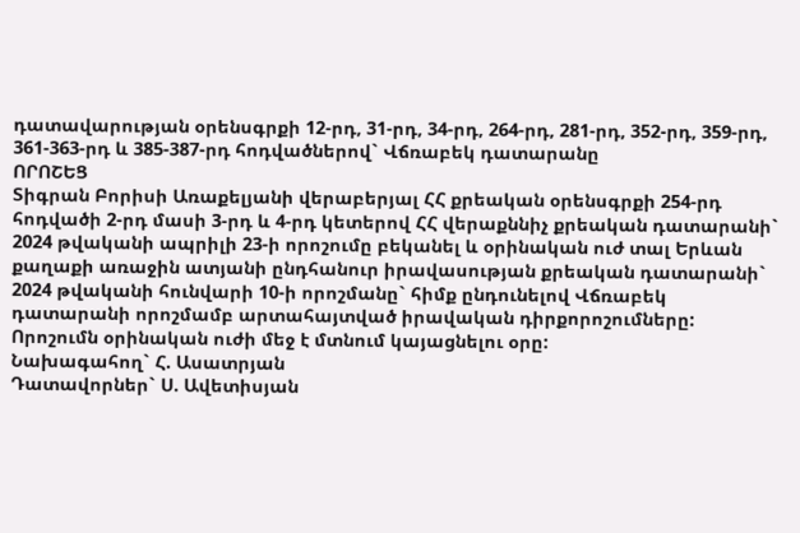դատավարության օրենսգրքի 12-րդ, 31-րդ, 34-րդ, 264-րդ, 281-րդ, 352-րդ, 359-րդ, 361-363-րդ և 385-387-րդ հոդվածներով` Վճռաբեկ դատարանը
ՈՐՈՇԵՑ
Տիգրան Բորիսի Առաքելյանի վերաբերյալ ՀՀ քրեական օրենսգրքի 254-րդ հոդվածի 2-րդ մասի 3-րդ և 4-րդ կետերով ՀՀ վերաքննիչ քրեական դատարանի` 2024 թվականի ապրիլի 23-ի որոշումը բեկանել և օրինական ուժ տալ Երևան քաղաքի առաջին ատյանի ընդհանուր իրավասության քրեական դատարանի` 2024 թվականի հունվարի 10-ի որոշմանը` հիմք ընդունելով Վճռաբեկ դատարանի որոշմամբ արտահայտված իրավական դիրքորոշումները:
Որոշումն օրինական ուժի մեջ է մտնում կայացնելու օրը:
Նախագահող` Հ. Ասատրյան
Դատավորներ` Ս. Ավետիսյան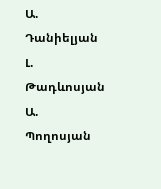Ա. Դանիելյան
Լ. Թադևոսյան
Ա. Պողոսյան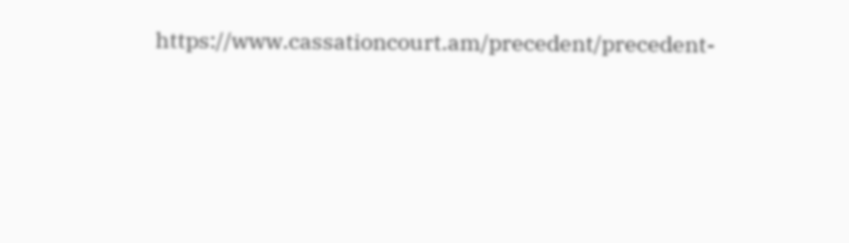https://www.cassationcourt.am/precedent/precedent-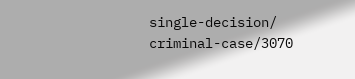single-decision/ criminal-case/3070